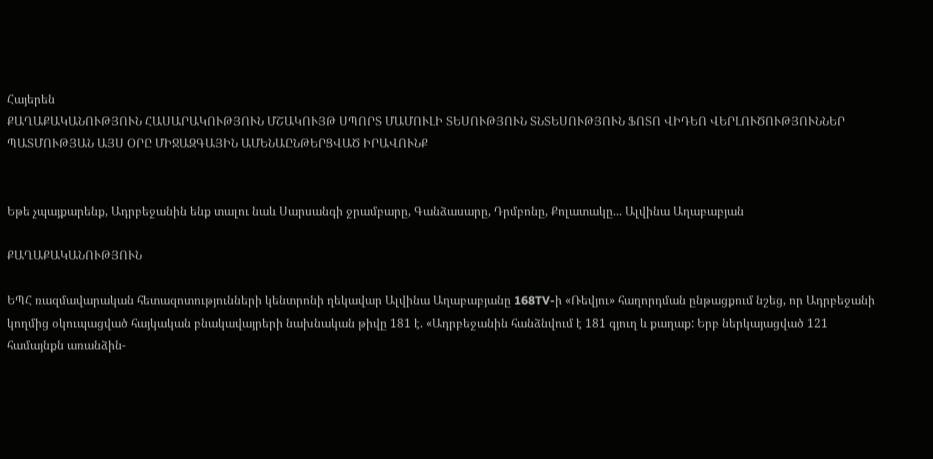Հայերեն
ՔԱՂԱՔԱԿԱՆՈՒԹՅՈՒՆ ՀԱՍԱՐԱԿՈՒԹՅՈՒՆ ՄՇԱԿՈՒՅԹ ՍՊՈՐՏ ՄԱՄՈՒԼԻ ՏԵՍՈՒԹՅՈՒՆ ՏՆՏԵՍՈՒԹՅՈՒՆ ՖՈՏՈ ՎԻԴԵՈ ՎԵՐԼՈՒԾՈՒԹՅՈՒՆՆԵՐ ՊԱՏՄՈՒԹՅԱՆ ԱՅՍ ՕՐԸ ՄԻՋԱԶԳԱՅԻՆ ԱՄԵՆԱԸՆԹԵՐՑՎԱԾ ԻՐԱՎՈՒՆՔ


Եթե չպայքարենք, Ադրբեջանին ենք տալու նաև Սարսանգի ջրամբարը, Գանձասարը, Դրմբոնը, Քոլատակը... Ալվինա Աղաբաբյան

ՔԱՂԱՔԱԿԱՆՈՒԹՅՈՒՆ

ԵՊՀ ռազմավարական հետազոտությունների կենտրոնի ղեկավար Ալվինա Աղաբաբյանը 168TV-ի «Ռեվյու» հաղորդման ընթացքում նշեց, որ Ադրբեջանի կողմից օկուպացված հայկական բնակավայրերի նախնական թիվը 181 է. «Ադրբեջանին հանձնվում է 181 գյուղ և քաղաք: Երբ ներկայացված 121 համայնքն առանձին-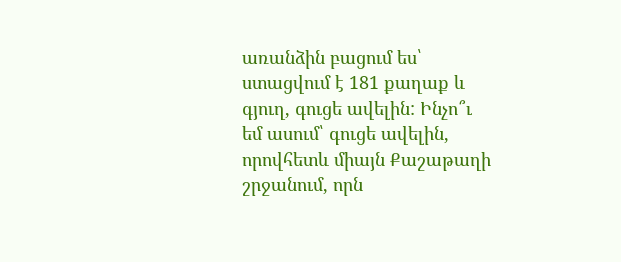առանձին բացում ես՝ ստացվում է 181 քաղաք և գյուղ, գուցե ավելին: Ինչո՞ւ եմ ասում՝ գուցե ավելին, որովհետև միայն Քաշաթաղի շրջանում, որն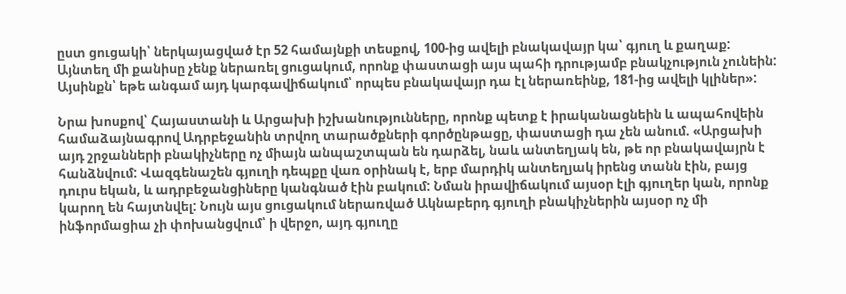ըստ ցուցակի՝ ներկայացված էր 52 համայնքի տեսքով, 100-ից ավելի բնակավայր կա՝ գյուղ և քաղաք: Այնտեղ մի քանիսը չենք ներառել ցուցակում, որոնք փաստացի այս պահի դրությամբ բնակչություն չունեին: Այսինքն՝ եթե անգամ այդ կարգավիճակում՝ որպես բնակավայր դա էլ ներառեինք, 181-ից ավելի կլիներ»:

Նրա խոսքով՝ Հայաստանի և Արցախի իշխանությունները, որոնք պետք է իրականացնեին և ապահովեին համաձայնագրով Ադրբեջանին տրվող տարածքների գործընթացը, փաստացի դա չեն անում. «Արցախի այդ շրջանների բնակիչները ոչ միայն անպաշտպան են դարձել, նաև անտեղյակ են, թե որ բնակավայրն է հանձնվում: Վազգենաշեն գյուղի դեպքը վառ օրինակ է, երբ մարդիկ անտեղյակ իրենց տանն էին, բայց դուրս եկան, և ադրբեջանցիները կանգնած էին բակում: Նման իրավիճակում այսօր էլի գյուղեր կան, որոնք կարող են հայտնվել: Նույն այս ցուցակում ներառված Ակնաբերդ գյուղի բնակիչներին այսօր ոչ մի ինֆորմացիա չի փոխանցվում՝ ի վերջո, այդ գյուղը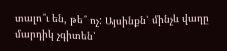տալո՞ւ են, թե՞ ոչ: Այսինքն՝ մինչև վաղը մարդիկ չգիտեն՝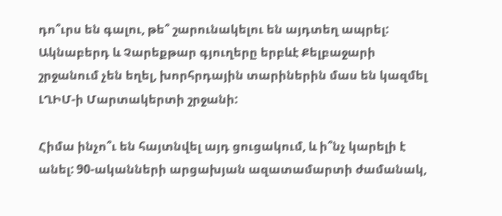դո՞ւրս են գալու, թե՞ շարունակելու են այդտեղ ապրել: Ակնաբերդ և Չարեքթար գյուղերը երբևէ Քելբաջարի շրջանում չեն եղել, խորհրդային տարիներին մաս են կազմել ԼՂԻՄ-ի Մարտակերտի շրջանի:

Հիմա ինչո՞ւ են հայտնվել այդ ցուցակում, և ի՞նչ կարելի է անել: 90-ականների արցախյան ազատամարտի ժամանակ,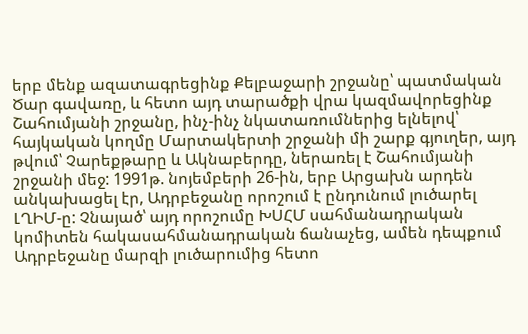երբ մենք ազատագրեցինք Քելբաջարի շրջանը՝ պատմական Ծար գավառը, և հետո այդ տարածքի վրա կազմավորեցինք Շահումյանի շրջանը, ինչ-ինչ նկատառումներից ելնելով՝ հայկական կողմը Մարտակերտի շրջանի մի շարք գյուղեր, այդ թվում՝ Չարեքթարը և Ակնաբերդը, ներառել է Շահումյանի շրջանի մեջ: 1991թ. նոյեմբերի 26-ին, երբ Արցախն արդեն անկախացել էր, Ադրբեջանը որոշում է ընդունում լուծարել ԼՂԻՄ-ը: Չնայած՝ այդ որոշումը ԽՍՀՄ սահմանադրական կոմիտեն հակասահմանադրական ճանաչեց, ամեն դեպքում Ադրբեջանը մարզի լուծարումից հետո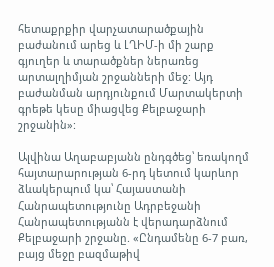հետաքրքիր վարչատարածքային բաժանում արեց և ԼՂԻՄ-ի մի շարք գյուղեր և տարածքներ ներառեց արտալղիմյան շրջանների մեջ: Այդ բաժանման արդյունքում Մարտակերտի գրեթե կեսը միացվեց Քելբաջարի շրջանին»:

Ալվինա Աղաբաբյանն ընդգծեց՝ եռակողմ հայտարարության 6-րդ կետում կարևոր ձևակերպում կա՝ Հայաստանի Հանրապետությունը Ադրբեջանի Հանրապետությանն է վերադարձնում Քելբաջարի շրջանը. «Ընդամենը 6-7 բառ, բայց մեջը բազմաթիվ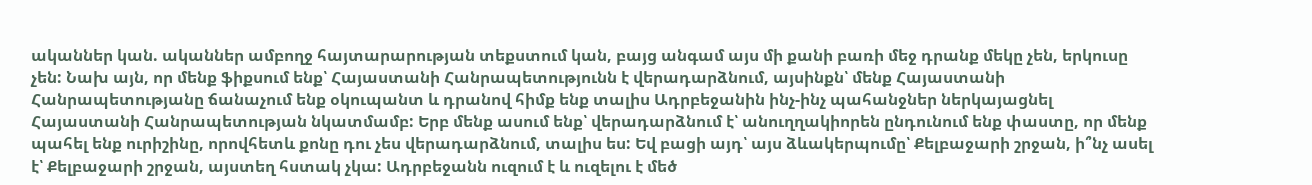ականներ կան. ականներ ամբողջ հայտարարության տեքստում կան, բայց անգամ այս մի քանի բառի մեջ դրանք մեկը չեն, երկուսը չեն: Նախ այն, որ մենք ֆիքսում ենք՝ Հայաստանի Հանրապետությունն է վերադարձնում, այսինքն՝ մենք Հայաստանի Հանրապետությանը ճանաչում ենք օկուպանտ և դրանով հիմք ենք տալիս Ադրբեջանին ինչ-ինչ պահանջներ ներկայացնել Հայաստանի Հանրապետության նկատմամբ: Երբ մենք ասում ենք՝ վերադարձնում է՝ անուղղակիորեն ընդունում ենք փաստը, որ մենք պահել ենք ուրիշինը, որովհետև քոնը դու չես վերադարձնում, տալիս ես: Եվ բացի այդ՝ այս ձևակերպումը՝ Քելբաջարի շրջան, ի՞նչ ասել է՝ Քելբաջարի շրջան, այստեղ հստակ չկա: Ադրբեջանն ուզում է և ուզելու է մեծ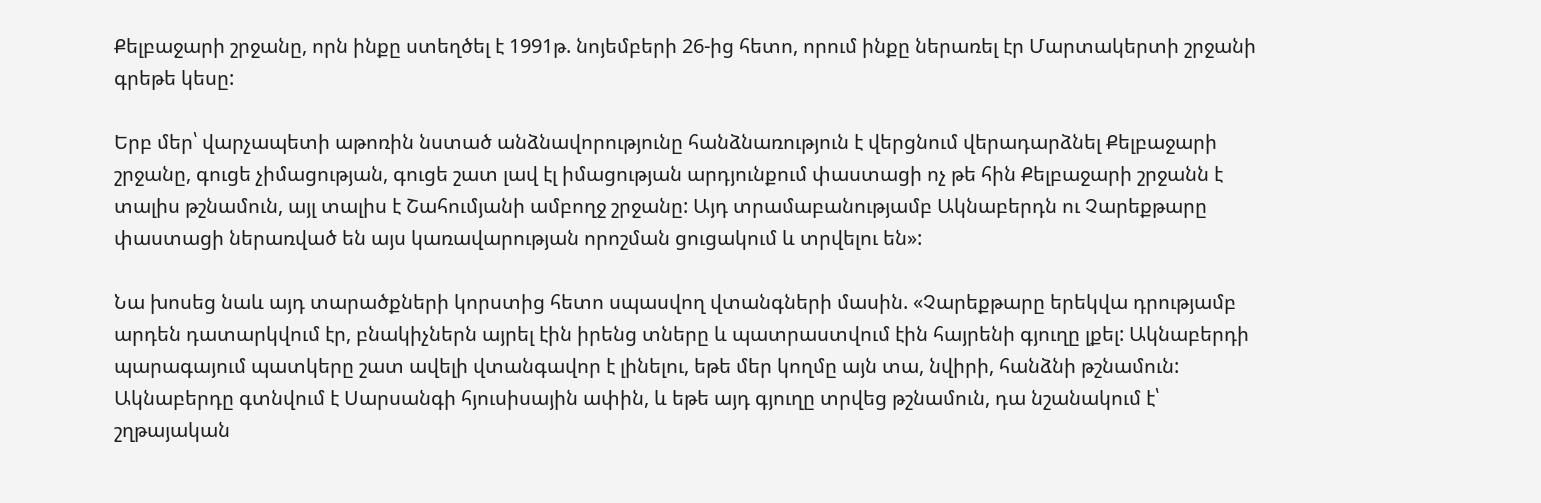Քելբաջարի շրջանը, որն ինքը ստեղծել է 1991թ. նոյեմբերի 26-ից հետո, որում ինքը ներառել էր Մարտակերտի շրջանի գրեթե կեսը:

Երբ մեր՝ վարչապետի աթոռին նստած անձնավորությունը հանձնառություն է վերցնում վերադարձնել Քելբաջարի շրջանը, գուցե չիմացության, գուցե շատ լավ էլ իմացության արդյունքում փաստացի ոչ թե հին Քելբաջարի շրջանն է տալիս թշնամուն, այլ տալիս է Շահումյանի ամբողջ շրջանը: Այդ տրամաբանությամբ Ակնաբերդն ու Չարեքթարը փաստացի ներառված են այս կառավարության որոշման ցուցակում և տրվելու են»:

Նա խոսեց նաև այդ տարածքների կորստից հետո սպասվող վտանգների մասին. «Չարեքթարը երեկվա դրությամբ արդեն դատարկվում էր, բնակիչներն այրել էին իրենց տները և պատրաստվում էին հայրենի գյուղը լքել: Ակնաբերդի պարագայում պատկերը շատ ավելի վտանգավոր է լինելու, եթե մեր կողմը այն տա, նվիրի, հանձնի թշնամուն: Ակնաբերդը գտնվում է Սարսանգի հյուսիսային ափին, և եթե այդ գյուղը տրվեց թշնամուն, դա նշանակում է՝ շղթայական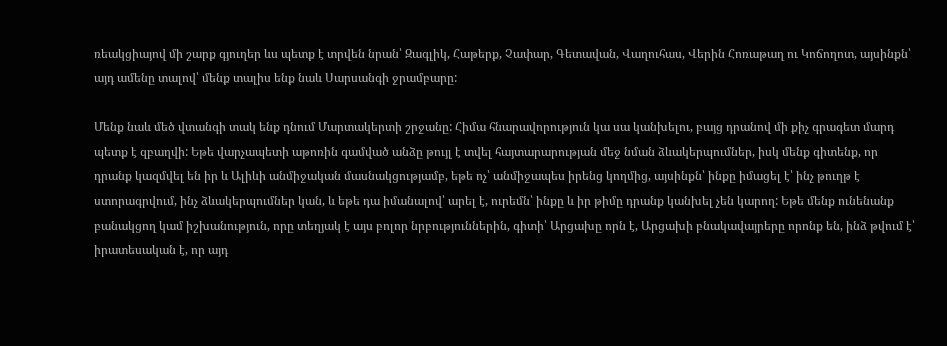ռեակցիայով մի շարք գյուղեր ևս պետք է տրվեն նրան՝ Զագլիկ, Հաթերք, Չափար, Գետավան, Վաղուհաս, Վերին Հոռաթաղ ու Կոճողոտ, այսինքն՝ այդ ամենը տալով՝ մենք տալիս ենք նաև Սարսանգի ջրամբարը:

Մենք նաև մեծ վտանգի տակ ենք դնում Մարտակերտի շրջանը: Հիմա հնարավորություն կա սա կանխելու, բայց դրանով մի քիչ գրագետ մարդ պետք է զբաղվի: Եթե վարչապետի աթոռին գամված անձը թույլ է տվել հայտարարության մեջ նման ձևակերպումներ, իսկ մենք գիտենք, որ դրանք կազմվել են իր և Ալիևի անմիջական մասնակցությամբ, եթե ոչ՝ անմիջապես իրենց կողմից, այսինքն՝ ինքը իմացել է՝ ինչ թուղթ է ստորագրվում, ինչ ձևակերպումներ կան, և եթե դա իմանալով՝ արել է, ուրեմն՝ ինքը և իր թիմը դրանք կանխել չեն կարող: Եթե մենք ունենանք բանակցող կամ իշխանություն, որը տեղյակ է այս բոլոր նրբություններին, գիտի՝ Արցախը որն է, Արցախի բնակավայրերը որոնք են, ինձ թվում է՝ իրատեսական է, որ այդ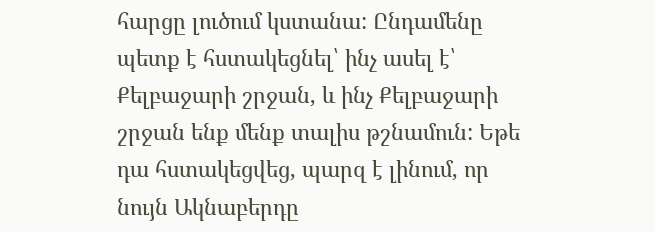հարցը լուծում կստանա: Ընդամենը պետք է հստակեցնել՝ ինչ ասել է՝ Քելբաջարի շրջան, և ինչ Քելբաջարի շրջան ենք մենք տալիս թշնամուն: Եթե դա հստակեցվեց, պարզ է լինում, որ նույն Ակնաբերդը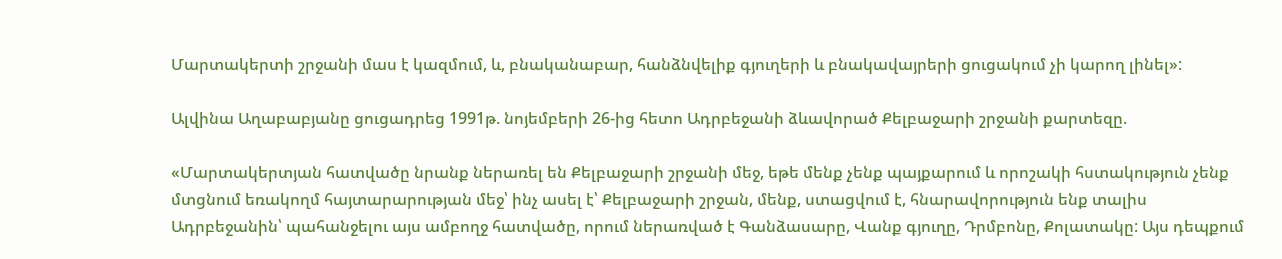Մարտակերտի շրջանի մաս է կազմում, և, բնականաբար, հանձնվելիք գյուղերի և բնակավայրերի ցուցակում չի կարող լինել»:

Ալվինա Աղաբաբյանը ցուցադրեց 1991թ. նոյեմբերի 26-ից հետո Ադրբեջանի ձևավորած Քելբաջարի շրջանի քարտեզը.

«Մարտակերտյան հատվածը նրանք ներառել են Քելբաջարի շրջանի մեջ, եթե մենք չենք պայքարում և որոշակի հստակություն չենք մտցնում եռակողմ հայտարարության մեջ՝ ինչ ասել է՝ Քելբաջարի շրջան, մենք, ստացվում է, հնարավորություն ենք տալիս Ադրբեջանին՝ պահանջելու այս ամբողջ հատվածը, որում ներառված է Գանձասարը, Վանք գյուղը, Դրմբոնը, Քոլատակը: Այս դեպքում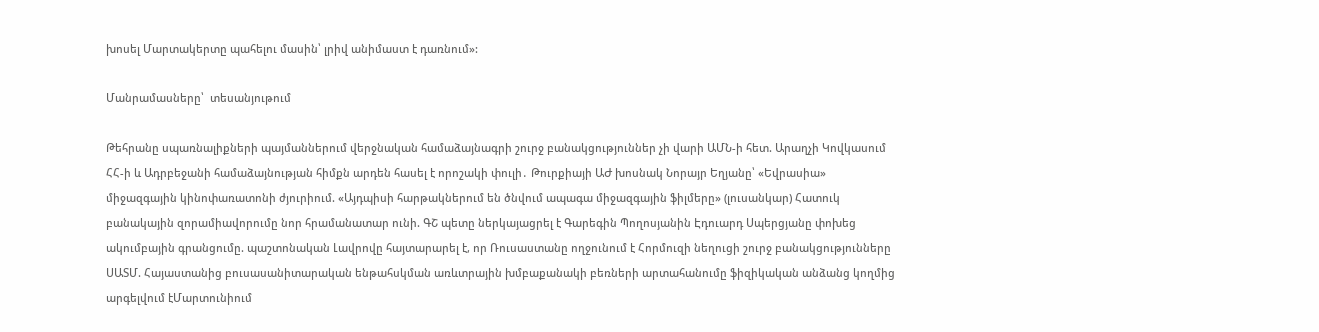խոսել Մարտակերտը պահելու մասին՝ լրիվ անիմաստ է դառնում»:

Մանրամասները՝  տեսանյութում

Թեհրանը սպառնալիքների պայմաններում վերջնական համաձայնագրի շուրջ բանակցություններ չի վարի ԱՄՆ-ի հետ. Արաղչի Կովկասում ՀՀ-ի և Ադրբեջանի համաձայնության հիմքն արդեն հասել է որոշակի փուլի․ Թուրքիայի ԱԺ խոսնակ Նորայր Եղյանը՝ «Եվրասիա» միջազգային կինոփառատոնի ժյուրիում. «Այդպիսի հարթակներում են ծնվում ապագա միջազգային ֆիլմերը» (լուսանկար) Հատուկ բանակային զորամիավորումը նոր հրամանատար ունի. ԳՇ պետը ներկայացրել է Գարեգին Պողոսյանին Էդուարդ Սպերցյանը փոխեց ակումբային գրանցումը. պաշտոնական Լավրովը հայտարարել է, որ Ռուսաստանը ողջունում է Հորմուզի նեղուցի շուրջ բանակցությունները ՍԱՏՄ. Հայաստանից բուսասանիտարական ենթահսկման առևտրային խմբաքանակի բեռների արտահանումը ֆիզիկական անձանց կողմից արգելվում էՄարտունիում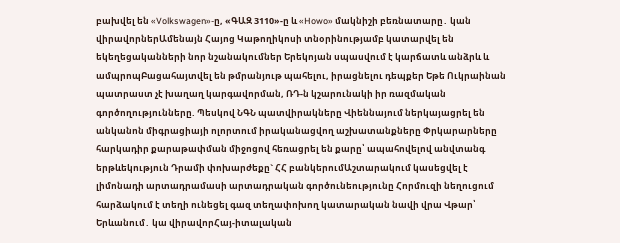բախվել են «Volkswagen»-ը, «ԳԱԶ 3110»-ը և «Howo» մակնիշի բեռնատարը․ կան վիրավորներԱմենայն Հայոց Կաթողիկոսի տնօրինությամբ կատարվել են եկեղեցականների նոր նշանակումներ Երեկոյան սպասվում է կարճատև անձրև և ամպրոպԲացահայտվել են թմրանյութ պահելու, իրացնելու դեպքեր Եթե Ուկրաինան պատրաստ չէ խաղաղ կարգավորման, ՌԴ-ն կշարունակի իր ռազմական գործողությունները. Պեսկով ՆԳՆ պատվիրակները Վիեննայում ներկայացրել են անկանոն միգրացիայի ոլորտում իրականացվող աշխատանքները Փրկարարները հարկադիր քարաթափման միջոցով հեռացրել են քարը՝ ապահովելով անվտանգ երթևեկություն Դրամի փոխարժեքը` ՀՀ բանկերումԱշտարակում կասեցվել է լիմոնադի արտադրամասի արտադրական գործունեությունը Հորմուզի նեղուցում հարձակում է տեղի ունեցել գազ տեղափոխող կատարական նավի վրա Վթար՝ Երևանում․ կա վիրավորՀայ-իտալական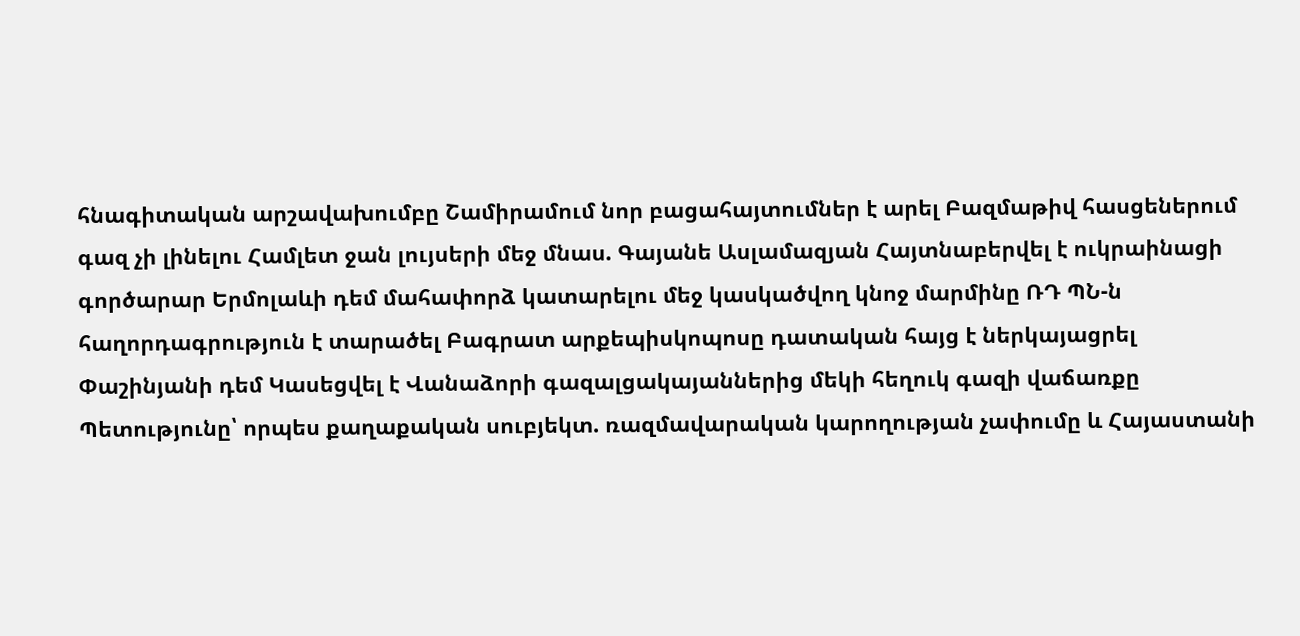հնագիտական արշավախումբը Շամիրամում նոր բացահայտումներ է արել Բազմաթիվ հասցեներում գազ չի լինելու Համլետ ջան լույսերի մեջ մնաս. Գայանե Ասլամազյան Հայտնաբերվել է ուկրաինացի գործարար Երմոլաևի դեմ մահափորձ կատարելու մեջ կասկածվող կնոջ մարմինը ՌԴ ՊՆ-ն հաղորդագրություն է տարածել Բագրատ արքեպիսկոպոսը դատական հայց է ներկայացրել Փաշինյանի դեմ Կասեցվել է Վանաձորի գազալցակայաններից մեկի հեղուկ գազի վաճառքը Պետությունը՝ որպես քաղաքական սուբյեկտ. ռազմավարական կարողության չափումը և Հայաստանի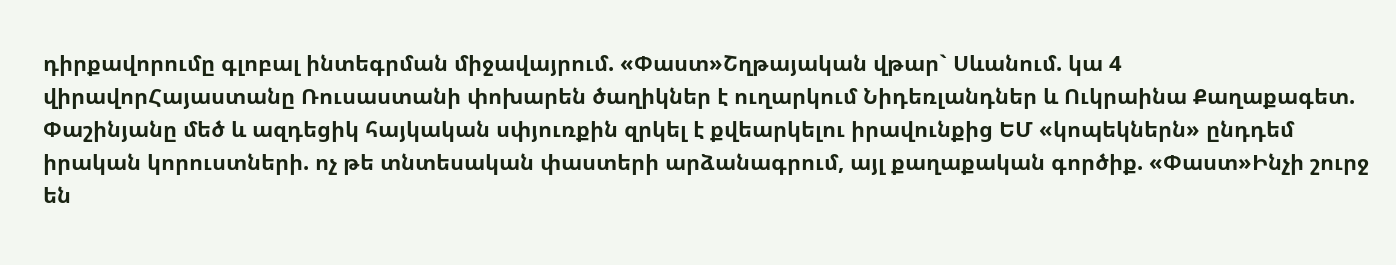դիրքավորումը գլոբալ ինտեգրման միջավայրում. «Փաստ»Շղթայական վթար` Սևանում. կա 4 վիրավորՀայաստանը Ռուսաստանի փոխարեն ծաղիկներ է ուղարկում Նիդեռլանդներ և Ուկրաինա Քաղաքագետ. Փաշինյանը մեծ և ազդեցիկ հայկական սփյուռքին զրկել է քվեարկելու իրավունքից ԵՄ «կոպեկներն» ընդդեմ իրական կորուստների. ոչ թե տնտեսական փաստերի արձանագրում, այլ քաղաքական գործիք. «Փաստ»Ինչի շուրջ են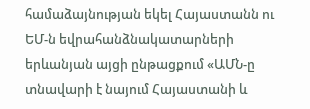համաձայնության եկել Հայաստանն ու ԵՄ-ն եվրահանձնակատարների երևանյան այցի ընթացքում «ԱՄՆ-ը տնավարի է նայում Հայաստանի և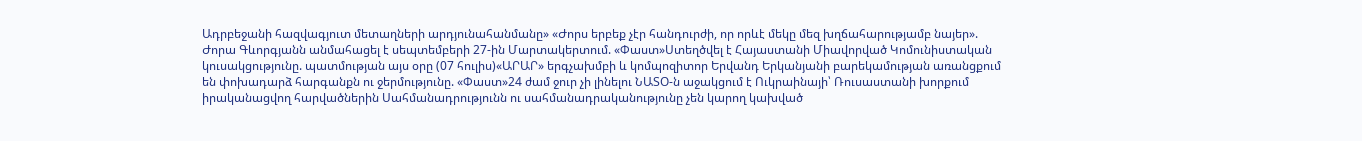Ադրբեջանի հազվագյուտ մետաղների արդյունահանմանը» «Ժորս երբեք չէր հանդուրժի, որ որևէ մեկը մեզ խղճահարությամբ նայեր». Ժորա Գևորգյանն անմահացել է սեպտեմբերի 27-ին Մարտակերտում. «Փաստ»Ստեղծվել է Հայաստանի Միավորված Կոմունիստական կուսակցությունը. պատմության այս օրը (07 հուլիս)«ԱՐԱՐ» երգչախմբի և կոմպոզիտոր Երվանդ Երկանյանի բարեկամության առանցքում են փոխադարձ հարգանքն ու ջերմությունը. «Փաստ»24 ժամ ջուր չի լինելու ՆԱՏՕ-ն աջակցում է Ուկրաինայի՝ Ռուսաստանի խորքում իրականացվող հարվածներին Սահմանադրությունն ու սահմանադրականությունը չեն կարող կախված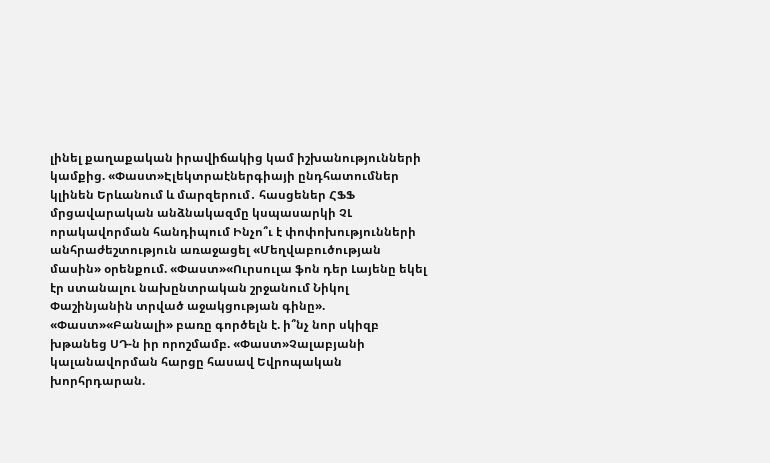լինել քաղաքական իրավիճակից կամ իշխանությունների կամքից. «Փաստ»Էլեկտրաէներգիայի ընդհատումներ կլինեն Երևանում և մարզերում․ հասցեներ ՀՖՖ մրցավարական անձնակազմը կսպասարկի ՉԼ որակավորման հանդիպում Ինչո՞ւ է փոփոխությունների անհրաժեշտություն առաջացել «Մեղվաբուծության մասին» օրենքում. «Փաստ»«Ուրսուլա ֆոն դեր Լայենը եկել էր ստանալու նախընտրական շրջանում Նիկոլ Փաշինյանին տրված աջակցության գինը». «Փաստ»«Բանալի» բառը գործելն է. ի՞նչ նոր սկիզբ խթանեց ՍԴ-ն իր որոշմամբ. «Փաստ»Չալաբյանի կալանավորման հարցը հասավ Եվրոպական խորհրդարան.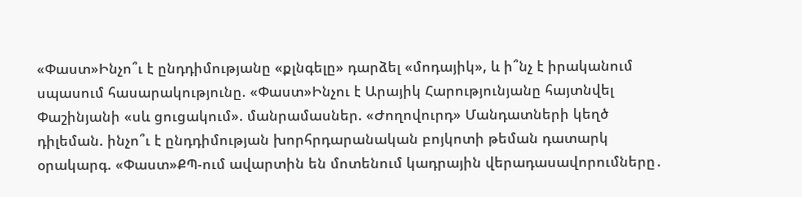«Փաստ»Ինչո՞ւ է ընդդիմությանը «քլնգելը» դարձել «մոդայիկ», և ի՞նչ է իրականում սպասում հասարակությունը. «Փաստ»Ինչու է Արայիկ Հարությունյանը հայտնվել Փաշինյանի «սև ցուցակում». մանրամասներ. «Ժողովուրդ» Մանդատների կեղծ դիլեման. ինչո՞ւ է ընդդիմության խորհրդարանական բոյկոտի թեման դատարկ օրակարգ. «Փաստ»ՔՊ-ում ավարտին են մոտենում կադրային վերադասավորումները․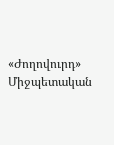«Ժողովուրդ» Միջպետական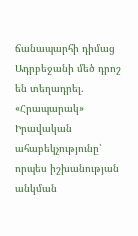ճանապարհի դիմաց Ադրբեջանի մեծ դրոշ են տեղադրել. «Հրապարակ» Իրավական ահաբեկչությունը՝ որպես իշխանության անկման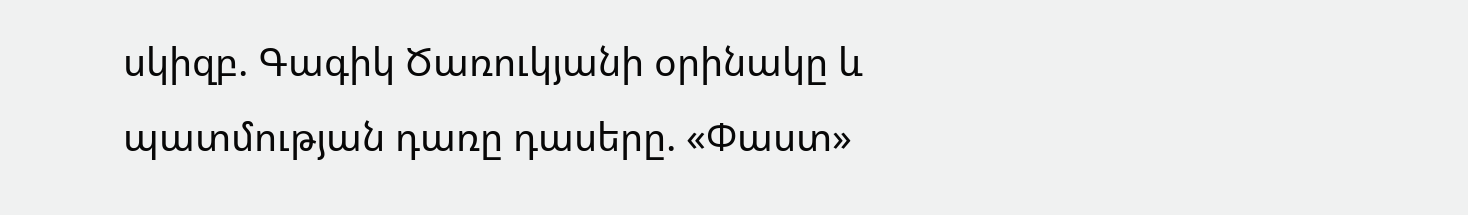սկիզբ. Գագիկ Ծառուկյանի օրինակը և պատմության դառը դասերը. «Փաստ»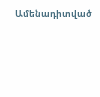Ամենադիտված